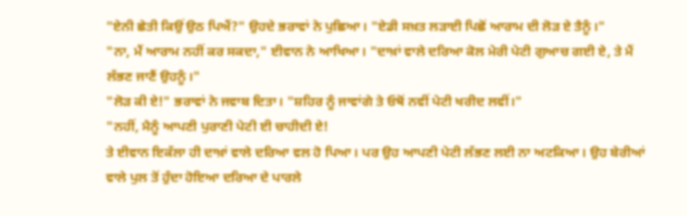"ਏਨੀ ਛੇਤੀ ਕਿਉਂ ਉਠ ਪਿਐਂ?" ਉਹਦੇ ਭਰਾਵਾਂ ਨੇ ਪੁਛਿਆ। "ਏਡੀ ਸਖ਼ਤ ਲੜਾਈ ਪਿਛੋਂ ਆਰਾਮ ਦੀ ਲੋੜ ਏ ਤੈਨੂੰ।"
"ਨਾ, ਮੈਂ ਆਰਾਮ ਨਹੀਂ ਕਰ ਸਕਦਾ," ਈਵਾਨ ਨੇ ਆਖਿਆ। "ਦਾਖ਼ਾਂ ਵਾਲੇ ਦਰਿਆ ਕੋਲ ਮੇਰੀ ਪੇਟੀ ਗੁਆਚ ਗਈ ਏ, ਤੇ ਮੈਂ ਲੱਭਣ ਜਾਣੈਂ ਉਹਨੂੰ।"
"ਲੋੜ ਕੀ ਏ!" ਭਰਾਵਾਂ ਨੇ ਜਵਾਬ ਦਿਤਾ। "ਸ਼ਹਿਰ ਨੂੰ ਜਾਵਾਂਗੇ ਤੇ ਓਥੋਂ ਨਵੀਂ ਪੇਟੀ ਖਰੀਦ ਲਵੀਂ।"
"ਨਹੀਂ, ਮੈਨੂੰ ਆਪਣੀ ਪੁਰਾਣੀ ਪੇਟੀ ਈ ਚਾਹੀਦੀ ਏ!
ਤੇ ਈਵਾਨ ਇਕੱਲਾ ਹੀ ਦਾਖ਼ਾਂ ਵਾਲੇ ਦਰਿਆ ਵਲ ਹੋ ਪਿਆ। ਪਰ ਉਹ ਆਪਣੀ ਪੇਟੀ ਲੱਭਣ ਲਈ ਨਾ ਅਟਕਿਆ। ਉਹ ਬੇਰੀਆਂ ਵਾਲੇ ਪੁਲ ਤੋਂ ਹੁੰਦਾ ਹੋਇਆ ਦਰਿਆ ਦੇ ਪਾਰਲੇ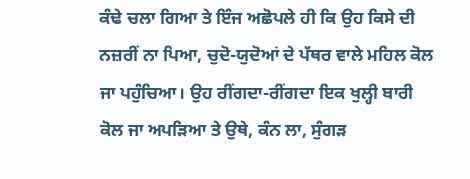ਕੰਢੇ ਚਲਾ ਗਿਆ ਤੇ ਇੰਜ ਅਛੋਪਲੇ ਹੀ ਕਿ ਉਹ ਕਿਸੇ ਦੀ ਨਜ਼ਰੀਂ ਨਾ ਪਿਆ, ਚੁਦੋ-ਯੁਦੋਆਂ ਦੇ ਪੱਥਰ ਵਾਲੇ ਮਹਿਲ ਕੋਲ ਜਾ ਪਹੁੰਚਿਆ। ਉਹ ਰੀਂਗਦਾ-ਰੀਂਗਦਾ ਇਕ ਖੁਲ੍ਹੀ ਬਾਰੀ ਕੋਲ ਜਾ ਅਪੜਿਆ ਤੇ ਉਥੇ, ਕੰਨ ਲਾ, ਸੁੰਗੜ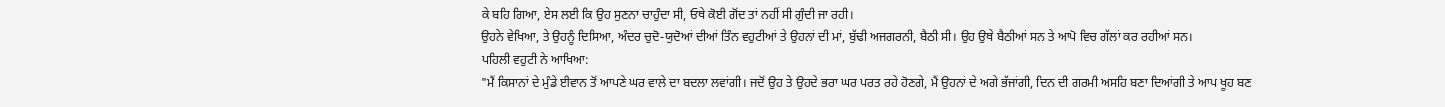ਕੇ ਬਹਿ ਗਿਆ, ਏਸ ਲਈ ਕਿ ਉਹ ਸੁਣਨਾ ਚਾਹੁੰਦਾ ਸੀ, ਓਥੇ ਕੋਈ ਗੋਂਦ ਤਾਂ ਨਹੀਂ ਸੀ ਗੁੰਦੀ ਜਾ ਰਹੀ।
ਉਹਨੇ ਵੇਖਿਆ, ਤੇ ਉਹਨੂੰ ਦਿਸਿਆ, ਅੰਦਰ ਚੁਦੋ-ਯੁਦੋਆਂ ਦੀਆਂ ਤਿੰਨ ਵਹੁਟੀਆਂ ਤੇ ਉਹਨਾਂ ਦੀ ਮਾਂ, ਬੁੱਢੀ ਅਜਗਰਨੀ, ਬੈਠੀ ਸੀ। ਉਹ ਉਥੇ ਬੈਠੀਆਂ ਸਨ ਤੇ ਆਪੋ ਵਿਚ ਗੱਲਾਂ ਕਰ ਰਹੀਆਂ ਸਨ।
ਪਹਿਲੀ ਵਹੁਟੀ ਨੇ ਆਖਿਆ:
"ਮੈਂ ਕਿਸਾਨਾਂ ਦੇ ਮੁੰਡੇ ਈਵਾਨ ਤੋਂ ਆਪਣੇ ਘਰ ਵਾਲੇ ਦਾ ਬਦਲਾ ਲਵਾਂਗੀ। ਜਦੋਂ ਉਹ ਤੇ ਉਹਦੇ ਭਰਾ ਘਰ ਪਰਤ ਰਹੇ ਹੋਣਗੇ, ਮੈਂ ਉਹਨਾਂ ਦੇ ਅਗੇ ਭੱਜਾਂਗੀ, ਦਿਨ ਦੀ ਗਰਮੀ ਅਸਹਿ ਬਣਾ ਦਿਆਂਗੀ ਤੇ ਆਪ ਖੂਹ ਬਣ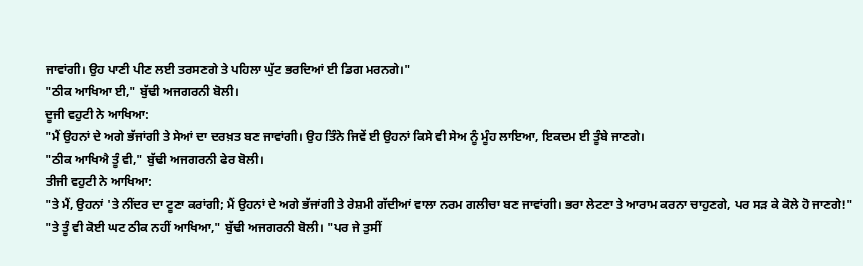ਜਾਵਾਂਗੀ। ਉਹ ਪਾਣੀ ਪੀਣ ਲਈ ਤਰਸਣਗੇ ਤੇ ਪਹਿਲਾ ਘੁੱਟ ਭਰਦਿਆਂ ਈ ਡਿਗ ਮਰਨਗੇ।"
"ਠੀਕ ਆਖਿਆ ਈ," ਬੁੱਢੀ ਅਜਗਰਨੀ ਬੋਲੀ।
ਦੂਜੀ ਵਹੁਟੀ ਨੇ ਆਖਿਆ:
"ਮੈਂ ਉਹਨਾਂ ਦੇ ਅਗੇ ਭੱਜਾਂਗੀ ਤੇ ਸੇਆਂ ਦਾ ਦਰਖ਼ਤ ਬਣ ਜਾਵਾਂਗੀ। ਉਹ ਤਿੰਨੇ ਜਿਵੇਂ ਈ ਉਹਨਾਂ ਕਿਸੇ ਵੀ ਸੇਅ ਨੂੰ ਮੂੰਹ ਲਾਇਆ, ਇਕਦਮ ਈ ਤੂੰਬੇ ਜਾਣਗੇ।
"ਠੀਕ ਆਖਿਐ ਤੂੰ ਵੀ," ਬੁੱਢੀ ਅਜਗਰਨੀ ਫੇਰ ਬੋਲੀ।
ਤੀਜੀ ਵਹੁਟੀ ਨੇ ਆਖਿਆ:
"ਤੇ ਮੈਂ, ਉਹਨਾਂ 'ਤੇ ਨੀਂਦਰ ਦਾ ਟੂਣਾ ਕਰਾਂਗੀ; ਮੈਂ ਉਹਨਾਂ ਦੇ ਅਗੇ ਭੱਜਾਂਗੀ ਤੇ ਰੇਸ਼ਮੀ ਗੱਦੀਆਂ ਵਾਲਾ ਨਰਮ ਗਲੀਚਾ ਬਣ ਜਾਵਾਂਗੀ। ਭਰਾ ਲੇਟਣਾ ਤੇ ਆਰਾਮ ਕਰਨਾ ਚਾਹੁਣਗੇ, ਪਰ ਸੜ ਕੇ ਕੋਲੇ ਹੋ ਜਾਣਗੇ!"
"ਤੇ ਤੂੰ ਵੀ ਕੋਈ ਘਟ ਠੀਕ ਨਹੀਂ ਆਖਿਆ," ਬੁੱਢੀ ਅਜਗਰਨੀ ਬੋਲੀ। "ਪਰ ਜੇ ਤੁਸੀਂ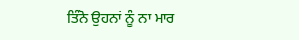ਤਿੰਨੋ ਉਹਨਾਂ ਨੂੰ ਨਾ ਮਾਰ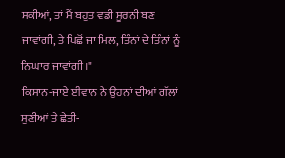ਸਕੀਆਂ, ਤਾਂ ਮੈਂ ਬਹੁਤ ਵਡੀ ਸੂਰਨੀ ਬਣ ਜਾਵਾਂਗੀ, ਤੇ ਪਿਛੋਂ ਜਾ ਮਿਲ, ਤਿੰਨਾਂ ਦੇ ਤਿੰਨਾਂ ਨੂੰ ਨਿਘਾਰ ਜਾਵਾਂਗੀ।"
ਕਿਸਾਨ-ਜਾਏ ਈਵਾਨ ਨੇ ਉਹਨਾਂ ਦੀਆਂ ਗੱਲਾਂ ਸੁਣੀਆਂ ਤੇ ਛੇਤੀ-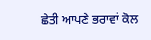ਛੇਤੀ ਆਪਣੇ ਭਰਾਵਾਂ ਕੋਲ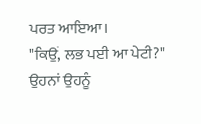ਪਰਤ ਆਇਆ।
"ਕਿਉਂ, ਲਭ ਪਈ ਆ ਪੇਟੀ?" ਉਹਨਾਂ ਉਹਨੂੰ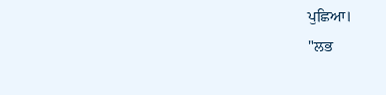ਪੁਛਿਆ।
"ਲਭ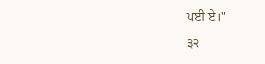ਪਈ ਏ।"
੩੨